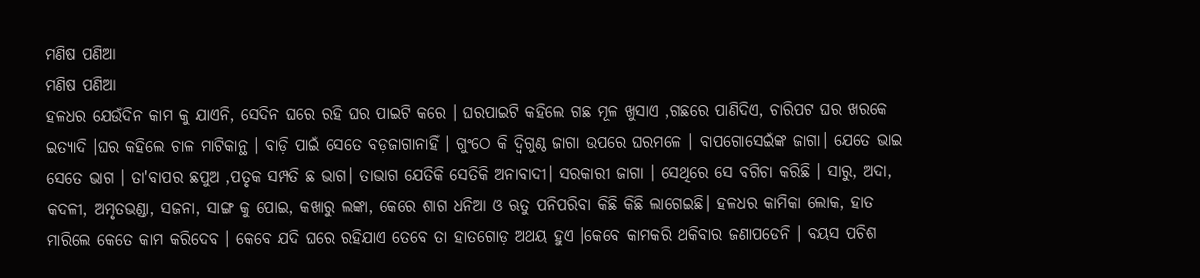ମଣିଷ ପଣିଆ
ମଣିଷ ପଣିଆ
ହଳଧର ଯେଉଁଦିନ କାମ କୁ ଯାଏନି, ସେଦିନ ଘରେ ରହି ଘର ପାଇଟି କରେ । ଘରପାଇଟି କହିଲେ ଗଛ ମୂଳ ଖୁସାଏ ,ଗଛରେ ପାଣିଦିଏ, ଚାରିପଟ ଘର ଖରକେ ଇତ୍ୟାଦି ।ଘର କହିଲେ ଚାଳ ମାଟିକାନ୍ଥ । ବାଡ଼ି ପାଇଁ ସେତେ ବଡ଼ଜାଗାନାହିଁ । ଗୁଂଠେ କି ଦ୍ୱିଗୁଣ୍ଠ ଜାଗା ଉପରେ ଘରମଳେ । ବାପଗୋସେଇଁଙ୍କ ଜାଗା। ଯେତେ ଭାଇ ସେତେ ଭାଗ । ତା'ବାପର ଛପୁଅ ,ପତୃକ ସମ୍ପତି ଛ ଭାଗ। ତାଭାଗ ଯେତିକି ସେତିକି ଅନାବାଦୀ। ସରକାରୀ ଜାଗା । ସେଥିରେ ସେ ବଗିଚା କରିଛି । ସାରୁ, ଅଦା, କଦଳୀ, ଅମୃତଭଣ୍ଡା, ସଜନା, ସାଙ୍ଗ କୁ ପୋଇ, କଖାରୁ ଲଙ୍କା, କେରେ ଶାଗ ଧନିଆ ଓ ଋତୁ ପନିପରିବା କିଛି କିଛି ଲାଗେଇଛି। ହଳଧର କାମିକା ଲୋକ, ହାତ ମାରିଲେ କେତେ କାମ କରିଦେବ । କେବେ ଯଦି ଘରେ ରହିଯାଏ ତେବେ ତା ହାତଗୋଡ଼ ଅଥୟ ହୁଏ ।କେବେ କାମକରି ଥକିବାର ଜଣାପଡେନି । ବୟସ ପଚିଶ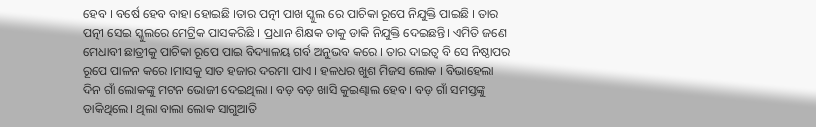ହେବ । ବର୍ଷେ ହେବ ବାହା ହୋଇଛି ।ତାର ପତ୍ନୀ ପାଖ ସ୍କୁଲ ରେ ପାଚିକା ରୂପେ ନିଯୁକ୍ତି ପାଇଛି । ତାର ପତ୍ନୀ ସେଇ ସ୍କୁଲରେ ମେଟ୍ରିକ ପାସକରିଛି । ପ୍ରଧାନ ଶିକ୍ଷକ ତାକୁ ଡାକି ନିଯୁକ୍ତି ଦେଇଛନ୍ତି। ଏମିତି ଜଣେ ମେଧାବୀ ଛାତ୍ରୀକୁ ପାଚିକା ରୂପେ ପାଇ ବିଦ୍ୟାଳୟ ଗର୍ବ ଅନୁଭବ କରେ । ତାର ଦାଇତ୍ବ ବି ସେ ନିଷ୍ଠାପର ରୂପେ ପାଳନ କରେ ।ମାସକୁ ସାତ ହଜାର ଦରମା ପାଏ । ହଳଧର ଖୁଶ ମିଜସ ଲୋକ । ବିଭାହେଲା ଦିନ ଗାଁ ଲୋକଙ୍କୁ ମଟନ ଭୋଜୀ ଦେଇଥିଲା । ବଡ଼ ବଡ଼ ଖାସି କୁଇଣ୍ଢାଲ ହେବ । ବଡ଼ ଗାଁ ସମସ୍ତଙ୍କୁ ଡାକିଥିଲେ। ଥିଲା ବାଲା ଲୋକ ସାଗୁଆତି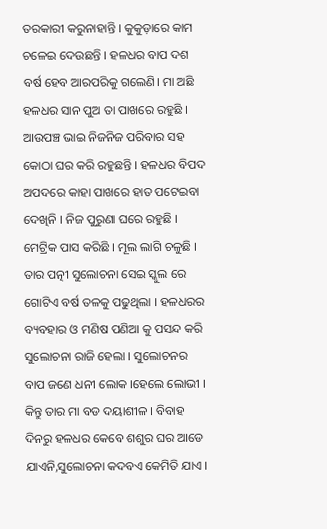ତରକାରୀ କରୁନାହାନ୍ତି । କୁକୁଡ଼ାରେ କାମ ଚଳେଇ ଦେଉଛନ୍ତି । ହଳଧର ବାପ ଦଶ ବର୍ଷ ହେବ ଆରପରିକୁ ଗଲେଣି। ମା ଅଛି ହଳଧର ସାନ ପୁଅ ତା ପାଖରେ ରହୁଛି । ଆଉପଞ୍ଚ ଭାଇ ନିଜନିଜ ପରିବାର ସହ କୋଠା ଘର କରି ରହୁଛନ୍ତି । ହଳଧର ବିପଦ ଅପଦରେ କାହା ପାଖରେ ହାତ ପଟେଇବା ଦେଖିନି । ନିଜ ପୁରୁଣା ଘରେ ରହୁଛି । ମେଟ୍ରିକ ପାସ କରିଛି । ମୂଲ ଲାଗି ଚଳୁଛି । ତାର ପତ୍ନୀ ସୁଲୋଚନା ସେଇ ସ୍କୁଲ ରେ ଗୋଟିଏ ବର୍ଷ ତଳକୁ ପଢୁଥିଲା । ହଳଧରର ବ୍ୟବହାର ଓ ମଣିଷ ପଣିଆ କୁ ପସନ୍ଦ କରି ସୁଲୋଚନା ରାଜି ହେଲା । ସୁଲୋଚନର ବାପ ଜଣେ ଧନୀ ଲୋକ ।ହେଲେ ଲୋଭୀ । କିନ୍ତୁ ତାର ମା ବଡ ଦୟାଶୀଳ । ବିବାହ ଦିନରୁ ହଳଧର କେବେ ଶଶୁର ଘର ଆଡେ ଯାଏନି,ସୁଲୋଚନା କଦବଏ କେମିତି ଯାଏ ।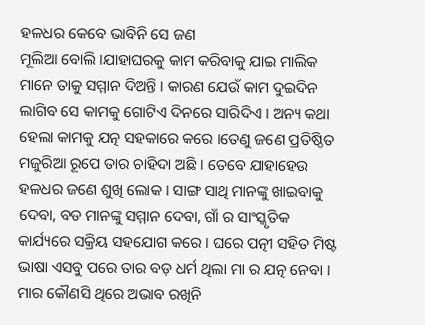ହଳଧର କେବେ ଭାବିନି ସେ ଜଣ
ମୂଲିଆ ବୋଲି ।ଯାହାଘରକୁ କାମ କରିବାକୁ ଯାଇ ମାଲିକ ମାନେ ତାକୁ ସମ୍ମାନ ଦିଅନ୍ତି । କାରଣ ଯେଉଁ କାମ ଦୁଇଦିନ ଲାଗିବ ସେ କାମକୁ ଗୋଟିଏ ଦିନରେ ସାରିଦିଏ । ଅନ୍ୟ କଥା ହେଲା କାମକୁ ଯତ୍ନ ସହକାରେ କରେ ।ତେଣୁ ଜଣେ ପ୍ରତିଷ୍ଠିତ ମଜୁରିଆ ରୂପେ ତାର ଚାହିଦା ଅଛି । ତେବେ ଯାହାହେଉ ହଳଧର ଜଣେ ଶୁଖି ଲୋକ । ସାଙ୍ଗ ସାଥି ମାନଙ୍କୁ ଖାଇବାକୁ ଦେବା, ବଡ ମାନଙ୍କୁ ସମ୍ମାନ ଦେବା, ଗାଁ ର ସାଂସ୍କୃତିକ କାର୍ଯ୍ୟରେ ସକ୍ରିୟ ସହଯୋଗ କରେ । ଘରେ ପତ୍ନୀ ସହିତ ମିଷ୍ଟ ଭାଷା ଏସବୁ ପରେ ତାର ବଡ଼ ଧର୍ମ ଥିଲା ମା ର ଯତ୍ନ ନେବା । ମାର କୌଣସି ଥିରେ ଅଭାବ ରଖିନି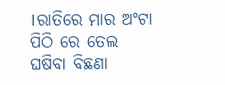।ରାତିରେ ମାର ଅଂଟା ପିଠି ରେ ତେଲ ଘଷିବା ବିଛଣା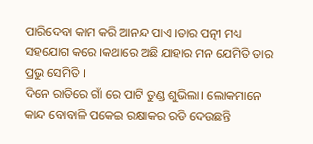ପାରିଦେବା କାମ କରି ଆନନ୍ଦ ପାଏ ।ତାର ପତ୍ନୀ ମଧ୍ୟ ସହଯୋଗ କରେ ।କଥାରେ ଅଛି ଯାହାର ମନ ଯେମିତି ତାର ପ୍ରଭୁ ସେମିତି ।
ଦିନେ ରାତିରେ ଗାଁ ରେ ପାଟି ତୁଣ୍ଡ ଶୁଭିଲା। ଲୋକମାନେ କାନ୍ଦ ବୋବାଳି ପକେଇ ରକ୍ଷାକର ରଡି ଦେଉଛନ୍ତି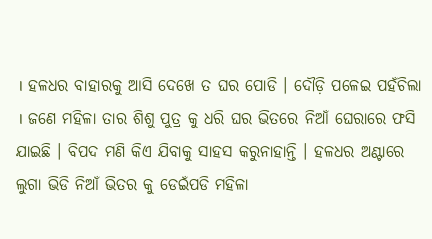। ହଳଧର ବାହାରକୁ ଆସି ଦେଖେ ତ ଘର ପୋଡି । ଦୌଡ଼ି ପଳେଇ ପହଁଚିଲା । ଜଣେ ମହିଳା ତାର ଶିଶୁ ପୁତ୍ର କୁ ଧରି ଘର ଭିତରେ ନିଆଁ ଘେରାରେ ଫସି ଯାଇଛି । ବିପଦ ମଣି କିଏ ଯିବାକୁ ସାହସ କରୁନାହାନ୍ତି । ହଳଧର ଅଣ୍ଟାରେ ଲୁଗା ଭିଡି ନିଆଁ ଭିତର କୁ ଡେଇଁପଡି ମହିଳା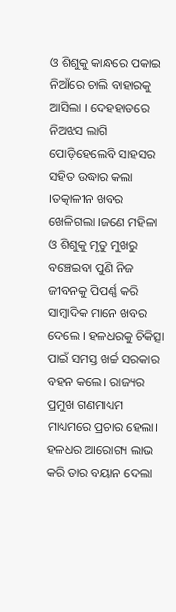ଓ ଶିଶୁକୁ କାନ୍ଧରେ ପକାଇ ନିଆଁରେ ଚାଲି ବାହାରକୁ ଆସିଲା । ଦେହହାତରେ ନିଅଝସ ଲାଗି ପୋଡ଼ିହେଲେବି ସାହସର ସହିତ ଉଦ୍ଧାର କଲା ।ତତ୍କାଳୀନ ଖବର ଖେଳିଗଲା ।ଜଣେ ମହିଳା ଓ ଶିଶୁକୁ ମୃତୁ ମୁଖରୁ ବଞ୍ଚେଇବା ପୁଣି ନିଜ ଜୀବନକୁ ପିପର୍ଣ୍ଣ କରି ସାମ୍ବାଦିକ ମାନେ ଖବର ଦେଲେ । ହଳଧରକୁ ଚିକିତ୍ସା ପାଇଁ ସମସ୍ତ ଖର୍ଚ୍ଚ ସରକାର ବହନ କଲେ। ରାଜ୍ୟର ପ୍ରମୁଖ ଗଣମାଧ୍ୟମ ମାଧ୍ୟମରେ ପ୍ରଚାର ହେଲା। ହଳଧର ଆରୋଗ୍ୟ ଲାଭ କରି ତାର ବୟାନ ଦେଲା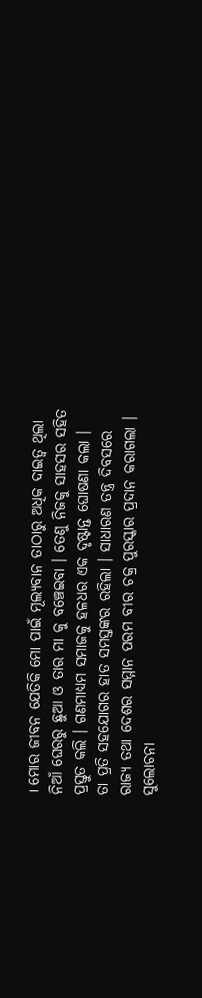। ମୋର ଜୀବନ ଯେତିକି ମୋ ପାଇଁ ମୂଲ୍ୟବାନ ତାଠାରୁ ଅଧିକ ଦାଇତ୍ୱ ଥିଲା ନିଆଁ ଘେରରୁ ଛୁଆ ଓ ତାର ମା କୁ ବଞ୍ଚେଇବା । ତେଣୁ ନିଜକୁ ସାହସର ସହିତ ପ୍ରସ୍ତୁତ କଲି । ଗଣମାଧ୍ୟମ ସମାଜକୁ ହଳଧର ଏକ ଦୃଷ୍ଟାନ୍ତ ଘୋଷଣା କଲା ।
ତା ପ୍ରତି ସହଯୋଗର ହାତ ସମସ୍ତଙ୍କର ରହିଲା । ସାଧାରଣ ତନ୍ତ୍ର ଦିବସରେ ରାଜ୍ୟ ତଥା ଦେଶର ସମ୍ମାନ ପରମ ବୀର ଚକ୍ର ପୁରସ୍କାର ପ୍ରଦାନ କରାଗଲା । ସୁଲୋଚନା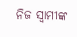ନିଜ ସ୍ୱାମୀଙ୍କ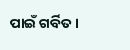ପାଇଁ ଗର୍ବିତ ।